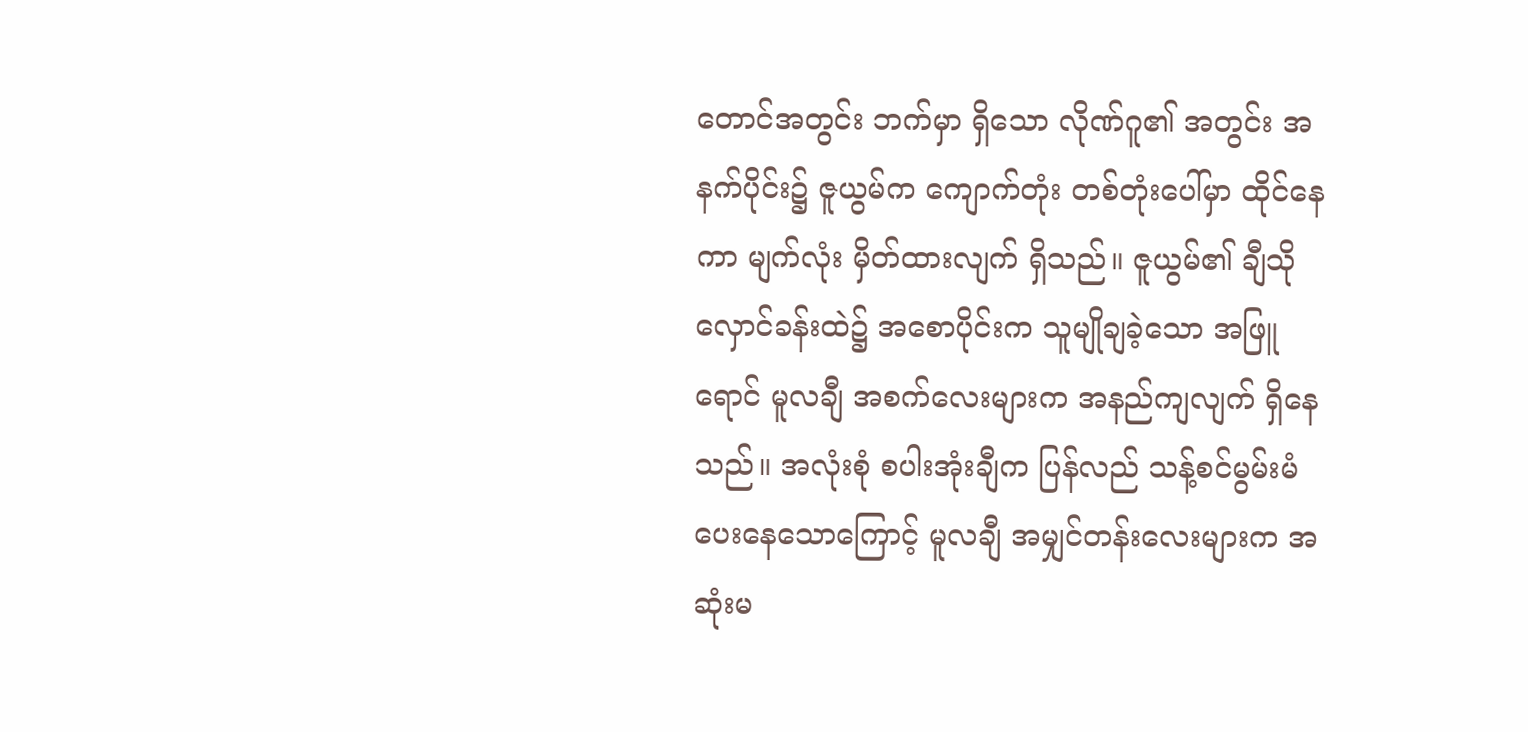တောင်အတွင်း ဘက်မှာ ရှိသော လိုဏ်ဂူ၏ အတွင်း အနက်ပိုင်း၌ ဇူယွမ်က ကျောက်တုံး တစ်တုံးပေါ်မှာ ထိုင်နေကာ မျက်လုံး မှိတ်ထားလျက် ရှိသည်။ ဇူယွမ်၏ ချီသိုလှောင်ခန်းထဲ၌ အစောပိုင်းက သူမျိုချခဲ့သော အဖြူရောင် မူလချီ အစက်လေးများက အနည်ကျလျက် ရှိနေသည်။ အလုံးစုံ စပါးအုံးချီက ပြန်လည် သန့်စင်မွမ်းမံ ပေးနေသောကြောင့် မူလချီ အမျှင်တန်းလေးများက အဆုံးမ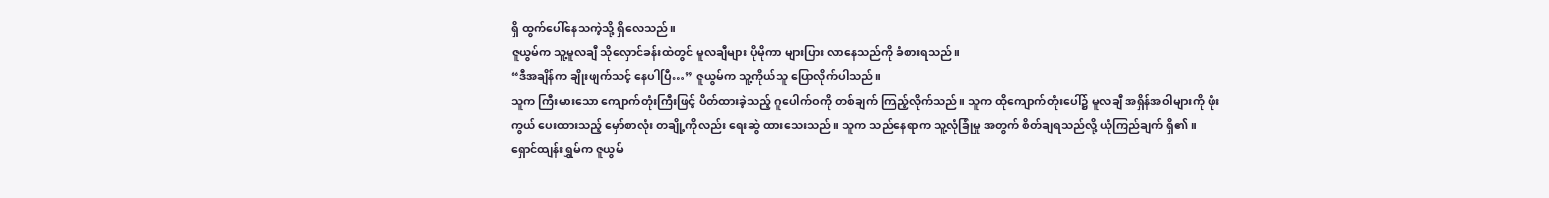ရှိ ထွက်ပေါ်နေသကဲ့သို့ ရှိလေသည်။
ဇူယွမ်က သူ့မူလချီ သိုလှောင်ခန်းထဲတွင် မူလချီများ ပိုမိုကာ များပြား လာနေသည်ကို ခံစားရသည်။
“ဒီအချိန်က ချိုးဖျက်သင့် နေပါပြီ…” ဇူယွမ်က သူ့ကိုယ်သူ ပြောလိုက်ပါသည်။
သူက ကြီးမားသော ကျောက်တုံးကြီးဖြင့် ပိတ်ထားခဲ့သည့် ဂူပေါက်ဝကို တစ်ချက် ကြည့်လိုက်သည်။ သူက ထိုကျောက်တုံးပေါ်၌ မူလချီ အရှိန်အဝါများကို ဖုံးကွယ် ပေးထားသည့် မှော်စာလုံး တချို့ကိုလည်း ရေးဆွဲ ထားသေးသည်။ သူက သည်နေရာက သူ့လုံခြုံမှု အတွက် စိတ်ချရသည်လို့ ယုံကြည်ချက် ရှိ၏။
ရှောင်ထျန်းရွှမ်က ဇူယွမ်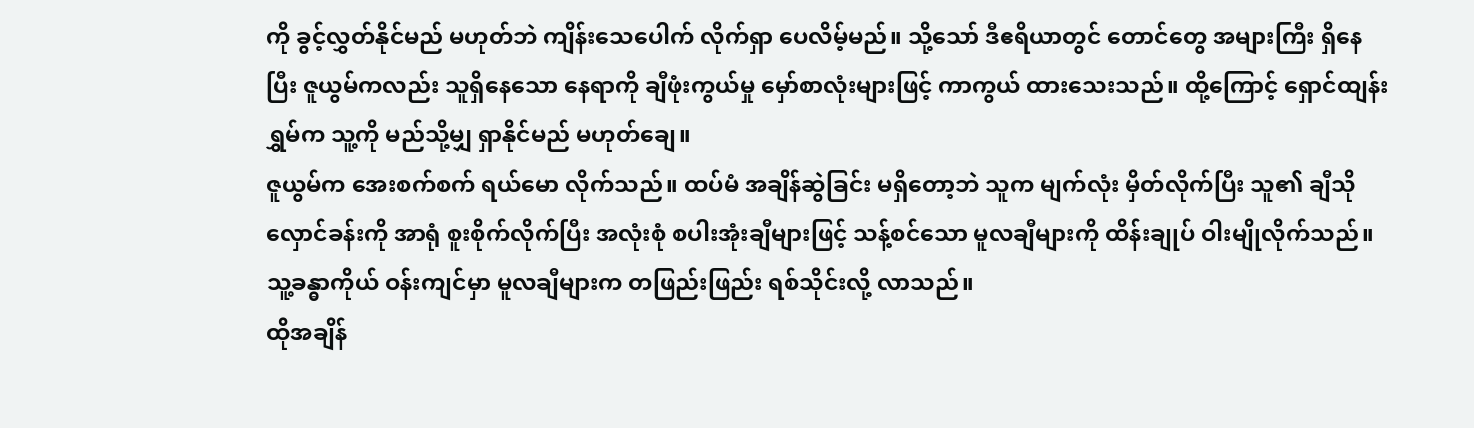ကို ခွင့်လွှတ်နိုင်မည် မဟုတ်ဘဲ ကျိန်းသေပေါက် လိုက်ရှာ ပေလိမ့်မည်။ သို့သော် ဒီဧရိယာတွင် တောင်တွေ အများကြီး ရှိနေပြီး ဇူယွမ်ကလည်း သူရှိနေသော နေရာကို ချီဖုံးကွယ်မှု မှော်စာလုံးများဖြင့် ကာကွယ် ထားသေးသည်။ ထို့ကြောင့် ရှောင်ထျန်းရွှမ်က သူ့ကို မည်သို့မျှ ရှာနိုင်မည် မဟုတ်ချေ။
ဇူယွမ်က အေးစက်စက် ရယ်မော လိုက်သည်။ ထပ်မံ အချိန်ဆွဲခြင်း မရှိတော့ဘဲ သူက မျက်လုံး မှိတ်လိုက်ပြီး သူ၏ ချီသိုလှောင်ခန်းကို အာရုံ စူးစိုက်လိုက်ပြီး အလုံးစုံ စပါးအုံးချီများဖြင့် သန့်စင်သော မူလချီများကို ထိန်းချုပ် ဝါးမျိုလိုက်သည်။
သူ့ခန္ဓာကိုယ် ဝန်းကျင်မှာ မူလချီများက တဖြည်းဖြည်း ရစ်သိုင်းလို့ လာသည်။
ထိုအချိန်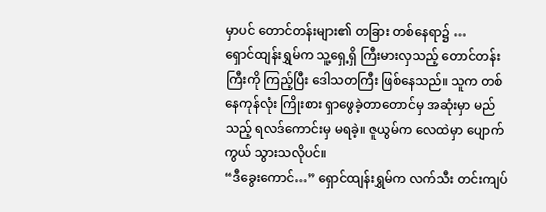မှာပင် တောင်တန်းများ၏ တခြား တစ်နေရာ၌ …
ရှောင်ထျန်းရွှမ်က သူ့ရှေ့ရှိ ကြီးမားလှသည့် တောင်တန်းကြီးကို ကြည့်ပြီး ဒေါသတကြီး ဖြစ်နေသည်။ သူက တစ်နေကုန်လုံး ကြိုးစား ရှာဖွေခဲ့တာတောင်မှ အဆုံးမှာ မည်သည့် ရလဒ်ကောင်းမှ မရခဲ့။ ဇူယွမ်က လေထဲမှာ ပျောက်ကွယ် သွားသလိုပင်။
“ဒီခွေးကောင်…” ရှောင်ထျန်းရွှမ်က လက်သီး တင်းကျပ်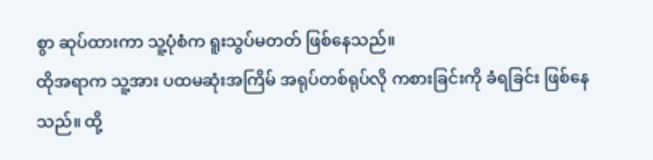စွာ ဆုပ်ထားကာ သူ့ပုံစံက ရူးသွပ်မတတ် ဖြစ်နေသည်။
ထိုအရာက သူ့အား ပထမဆုံးအကြိမ် အရုပ်တစ်ရုပ်လို ကစားခြင်းကို ခံရခြင်း ဖြစ်နေသည်။ ထို့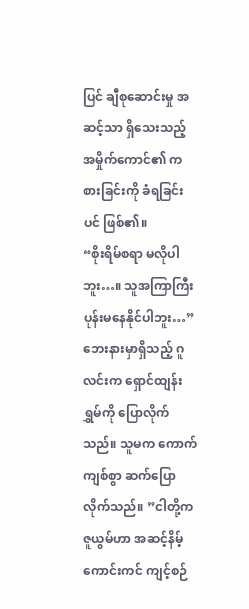ပြင် ချီစုဆောင်းမှု အဆင့်သာ ရှိသေးသည့် အမှိုက်ကောင်၏ ကစားခြင်းကို ခံရခြင်းပင် ဖြစ်၏။
“စိုးရိမ်စရာ မလိုပါဘူး…။ သူအကြာကြီး ပုန်းမနေနိုင်ပါဘူး…” ဘေးနားမှာရှိသည့် ဂူလင်းက ရှောင်ထျန်းရွှမ်ကို ပြောလိုက်သည်။ သူမက ကောက်ကျစ်စွာ ဆက်ပြောလိုက်သည်။ ”ငါတို့က ဇူယွမ်ဟာ အဆင့်နိမ့် ကောင်းကင် ကျင့်စဉ်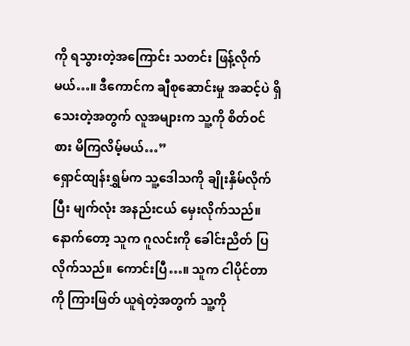ကို ရသွားတဲ့အကြောင်း သတင်း ဖြန့်လိုက်မယ်…။ ဒီကောင်က ချီစုဆောင်းမှု အဆင့်ပဲ ရှိသေးတဲ့အတွက် လူအများက သူ့ကို စိတ်ဝင်စား မိကြလိမ့်မယ်…”
ရှောင်ထျန်းရွှမ်က သူ့ဒေါသကို ချိုးနှိမ်လိုက်ပြီး မျက်လုံး အနည်းငယ် မှေးလိုက်သည်။ နောက်တော့ သူက ဂူလင်းကို ခေါင်းညိတ် ပြလိုက်သည်။ ကောင်းပြီ…။ သူက ငါပိုင်တာကို ကြားဖြတ် ယူရဲတဲ့အတွက် သူ့ကို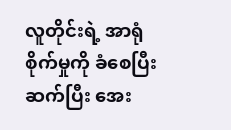လူတိုင်းရဲ့ အာရုံစိုက်မှုကို ခံစေပြီး ဆက်ပြီး အေး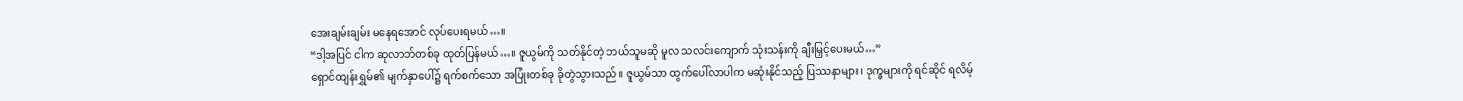အေးချမ်းချမ်း မနေရအောင် လုပ်ပေးရမယ်…။
“ဒါ့အပြင် ငါက ဆုလာဘ်တစ်ခု ထုတ်ပြန်မယ်…။ ဇူယွမ်ကို သတ်နိုင်တဲ့ ဘယ်သူမဆို မူလ သလင်းကျောက် သုံးသန်းကို ချီးမြှင့်ပေးမယ်…”
ရှောင်ထျန်းရွှမ်၏ မျက်နှာပေါ်၌ ရက်စက်သော အပြုံးတစ်ခု ခိုတွဲသွားသည်။ ဇူယွမ်သာ ထွက်ပေါ်လာပါက မဆုံးနိုင်သည့် ပြဿနာများ၊ ဒုက္ခများကို ရင်ဆိုင် ရလိမ့်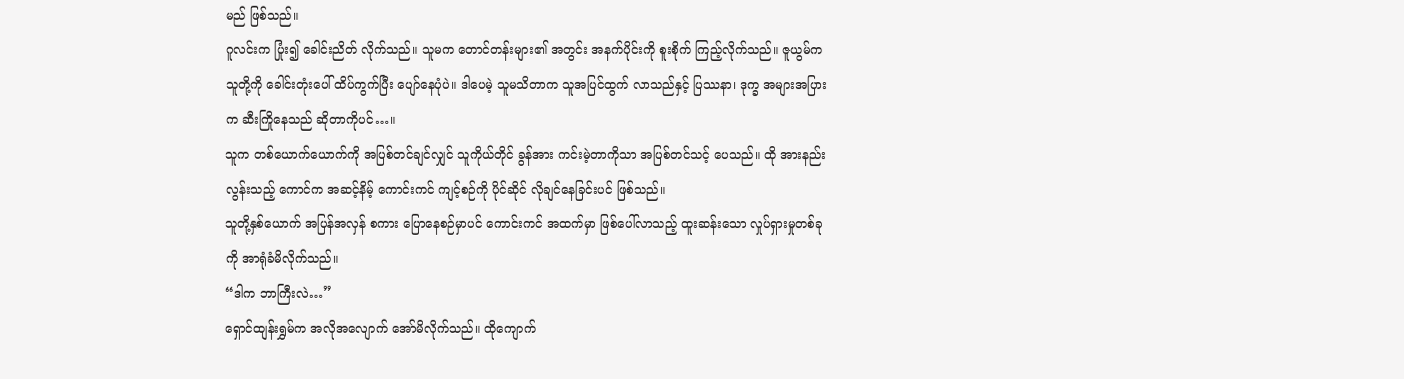မည် ဖြစ်သည်။
ဂူလင်းက ပြုံး၍ ခေါင်းညိတ် လိုက်သည်။ သူမက တောင်တန်းများ၏ အတွင်း အနက်ပိုင်းကို စူးစိုက် ကြည့်လိုက်သည်။ ဇူယွမ်က သူတို့ကို ခေါင်းတုံးပေါ် ထိပ်ကွက်ပြီး ပျော်နေပုံပဲ။ ဒါပေမဲ့ သူမသိတာက သူအပြင်ထွက် လာသည်နှင့် ပြဿနာ၊ ဒုက္ခ အများအပြားက ဆီးကြိုနေသည် ဆိုတာကိုပင်…။
သူက တစ်ယောက်ယောက်ကို အပြစ်တင်ချင်လျှင် သူကိုယ်တိုင် ခွန်အား ကင်းမဲ့တာကိုသာ အပြစ်တင်သင့် ပေသည်။ ထို အားနည်းလွန်းသည့် ကောင်က အဆင့်နိမ့် ကောင်းကင် ကျင့်စဉ်ကို ပိုင်ဆိုင် လိုချင်နေခြင်းပင် ဖြစ်သည်။
သူတို့နှစ်ယောက် အပြန်အလှန် စကား ပြောနေစဉ်မှာပင် ကောင်းကင် အထက်မှာ ဖြစ်ပေါ်လာသည့် ထူးဆန်းသော လှုပ်ရှားမှုတစ်ခုကို အာရုံခံမိလိုက်သည်။
“ဒါက ဘာကြီးလဲ…”
ရှောင်ထျန်းရွှမ်က အလိုအလျောက် အော်မိလိုက်သည်။ ထိုကျောက်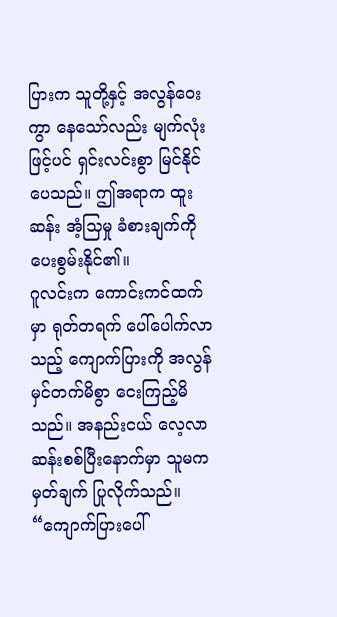ပြားက သူတို့နှင့် အလွန်ဝေးကွာ နေသော်လည်း မျက်လုံးဖြင့်ပင် ရှင်းလင်းစွာ မြင်နိုင်ပေသည်။ ဤအရာက ထူးဆန်း အံ့သြမှု ခံစားချက်ကို ပေးစွမ်းနိုင်၏။
ဂူလင်းက ကောင်းကင်ထက်မှာ ရုတ်တရက် ပေါ်ပေါက်လာသည့် ကျောက်ပြားကို အလွန် မှင်တက်မိစွာ ငေးကြည့်မိသည်။ အနည်းငယ် လေ့လာ ဆန်းစစ်ပြီးနောက်မှာ သူမက မှတ်ချက် ပြုလိုက်သည်။
“ကျောက်ပြားပေါ်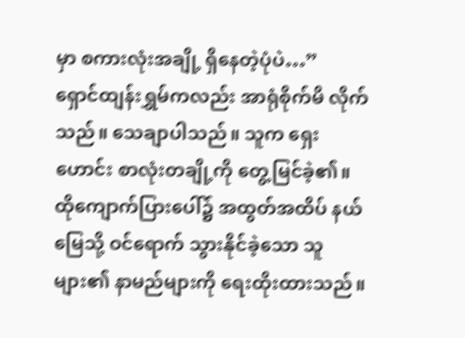မှာ စကားလုံးအချို့ ရှိနေတဲ့ပုံပဲ…”
ရှောင်ထျန်းရွှမ်ကလည်း အာရုံစိုက်မိ လိုက်သည်။ သေချာပါသည်။ သူက ရှေးဟောင်း စာလုံးတချို့ကို တွေ့မြင်ခဲ့၏။ ထိုကျောက်ပြားပေါ်၌ အထွတ်အထိပ် နယ်မြေသို့ ဝင်ရောက် သွားနိုင်ခဲ့သော သူများ၏ နာမည်များကို ရေးထိုးထားသည်။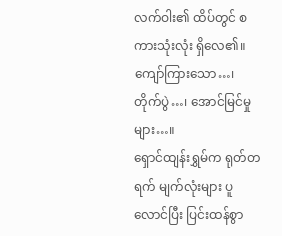လက်ဝါး၏ ထိပ်တွင် စကားသုံးလုံး ရှိလေ၏။ ကျော်ကြားသော…၊ တိုက်ပွဲ…၊ အောင်မြင်မှုများ…။
ရှောင်ထျန်းရွှမ်က ရုတ်တရက် မျက်လုံးများ ပူလောင်ပြီး ပြင်းထန်စွာ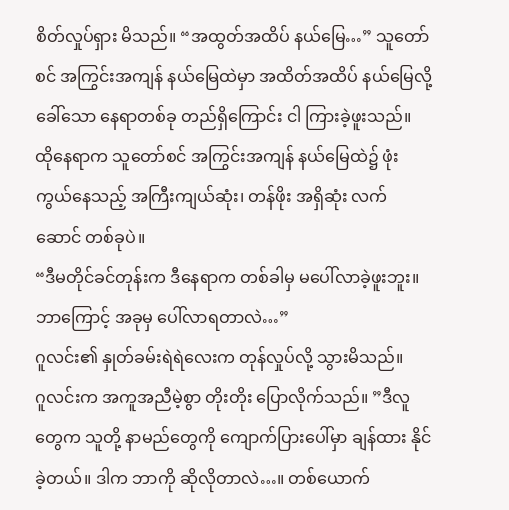စိတ်လှုပ်ရှား မိသည်။ “အထွတ်အထိပ် နယ်မြေ…” သူတော်စင် အကြွင်းအကျန် နယ်မြေထဲမှာ အထိတ်အထိပ် နယ်မြေလို့ ခေါ်သော နေရာတစ်ခု တည်ရှိကြောင်း ငါ ကြားခဲ့ဖူးသည်။ ထိုနေရာက သူတော်စင် အကြွင်းအကျန် နယ်မြေထဲ၌ ဖုံးကွယ်နေသည့် အကြီးကျယ်ဆုံး၊ တန်ဖိုး အရှိဆုံး လက်ဆောင် တစ်ခုပဲ။
“ဒီမတိုင်ခင်တုန်းက ဒီနေရာက တစ်ခါမှ မပေါ်လာခဲ့ဖူးဘူး။ ဘာကြောင့် အခုမှ ပေါ်လာရတာလဲ…”
ဂူလင်း၏ နှုတ်ခမ်းရဲရဲလေးက တုန်လှုပ်လို့ သွားမိသည်။
ဂူလင်းက အကူအညီမဲ့စွာ တိုးတိုး ပြောလိုက်သည်။ ”ဒီလူတွေက သူတို့ နာမည်တွေကို ကျောက်ပြားပေါ်မှာ ချန်ထား နိုင်ခဲ့တယ်။ ဒါက ဘာကို ဆိုလိုတာလဲ…။ တစ်ယောက်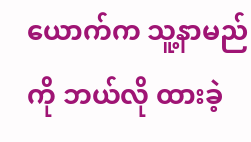ယောက်က သူ့နာမည်ကို ဘယ်လို ထားခဲ့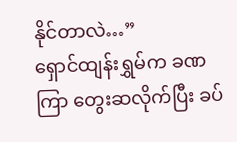နိုင်တာလဲ…”
ရှောင်ထျန်းရွှမ်က ခဏကြာ တွေးဆလိုက်ပြီး ခပ်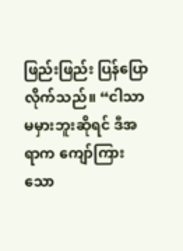ဖြည်းဖြည်း ပြန်ပြော လိုက်သည်။ “ငါသာ မမှားဘူးဆိုရင် ဒီအရာက ကျော်ကြားသော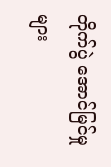တိုက်ပွဲ အောင်မြင်မှုများ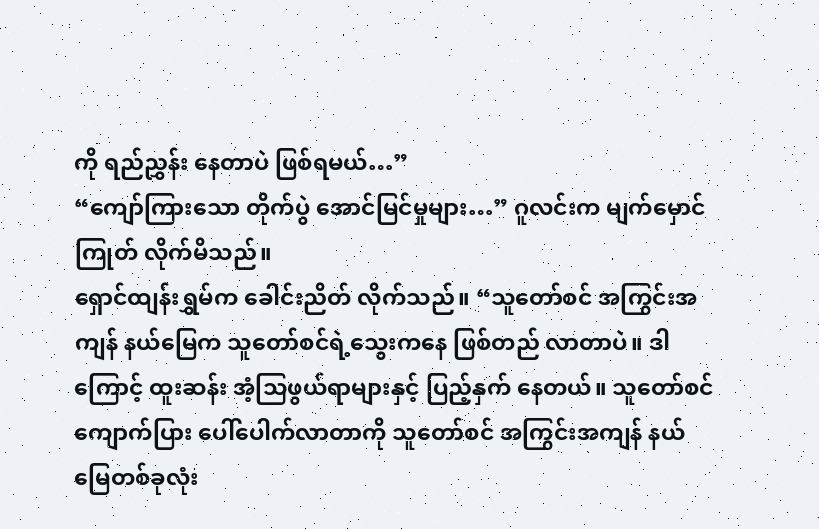ကို ရည်ညွှန်း နေတာပဲ ဖြစ်ရမယ်…”
“ကျော်ကြားသော တိုက်ပွဲ အောင်မြင်မှုများ…” ဂူလင်းက မျက်မှောင်ကြုတ် လိုက်မိသည်။
ရှောင်ထျန်းရွှမ်က ခေါင်းညိတ် လိုက်သည်။ “သူတော်စင် အကြွင်းအကျန် နယ်မြေက သူတော်စင်ရဲ့သွေးကနေ ဖြစ်တည် လာတာပဲ။ ဒါကြောင့် ထူးဆန်း အံ့သြဖွယ်ရာများနှင့် ပြည့်နှက် နေတယ်။ သူတော်စင် ကျောက်ပြား ပေါ်ပေါက်လာတာကို သူတော်စင် အကြွင်းအကျန် နယ်မြေတစ်ခုလုံး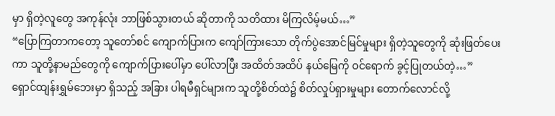မှာ ရှိတဲ့လူတွေ အကုန်လုံး ဘာဖြစ်သွားတယ် ဆိုတာကို သတိထား မိကြလိမ့်မယ်…”
“ပြောကြတာကတော့ သူတော်စင် ကျောက်ပြားက ကျော်ကြားသော တိုက်ပွဲအောင်မြင်မှုများ ရှိတဲ့သူတွေကို ဆုံးဖြတ်ပေးကာ သူတို့နာမည်တွေကို ကျောက်ပြားပေါ်မှာ ပေါ်လာပြီး အထိတ်အထိပ် နယ်မြေကို ဝင်ရောက် ခွင့်ပြုတယ်တဲ့…”
ရှောင်ထျန်းရွှမ်ဘေးမှာ ရှိသည့် အခြား ပါရမီရှင်များက သူတို့စိတ်ထဲ၌ စိတ်လှုပ်ရှားမှုများ တောက်လောင်လို့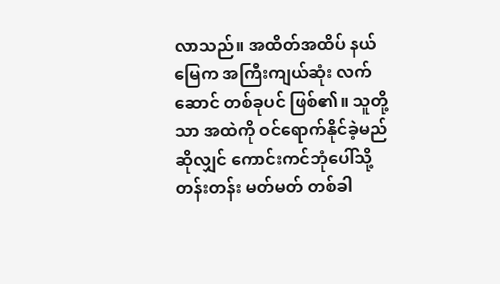လာသည်။ အထိတ်အထိပ် နယ်မြေက အကြီးကျယ်ဆုံး လက်ဆောင် တစ်ခုပင် ဖြစ်၏။ သူတို့သာ အထဲကို ဝင်ရောက်နိုင်ခဲ့မည် ဆိုလျှင် ကောင်းကင်ဘုံပေါ်သို့ တန်းတန်း မတ်မတ် တစ်ခါ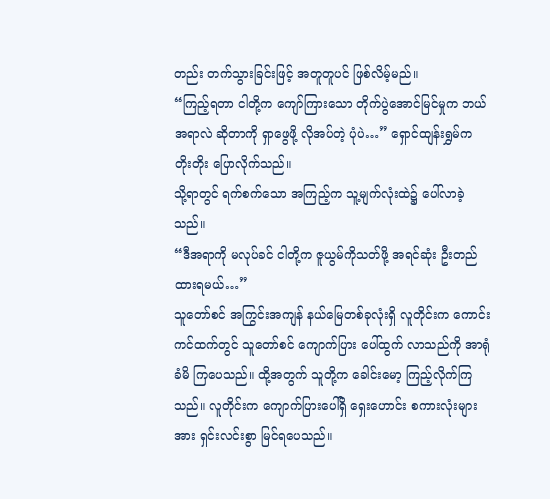တည်း တက်သွားခြင်းဖြင့် အတူတူပင် ဖြစ်လိမ့်မည်။
“ကြည့်ရတာ ငါတို့က ကျော်ကြားသော တိုက်ပွဲအောင်မြင်မှုက ဘယ်အရာလဲ ဆိုတာကို ရှာဖွေဖို့ လိုအပ်တဲ့ ပုံပဲ…” ရှောင်ထျန်းရွှမ်က တိုးတိုး ပြောလိုက်သည်။
သို့ရာတွင် ရက်စက်သော အကြည့်က သူ့မျက်လုံးထဲ၌ ပေါ်လာခဲ့သည်။
“ဒီအရာကို မလုပ်ခင် ငါတို့က ဇူယွမ်ကိုသတ်ဖို့ အရင်ဆုံး ဦးတည် ထားရမယ်…”
သူတော်စင် အကြွင်းအကျန် နယ်မြေတစ်ခုလုံးရှိ လူတိုင်းက ကောင်းကင်ထက်တွင် သူတော်စင် ကျောက်ပြား ပေါ်ထွက် လာသည်ကို အာရုံခံမိ ကြပေသည်။ ထို့အတွက် သူတို့က ခေါင်းမော့ ကြည့်လိုက်ကြသည်။ လူတိုင်းက ကျောက်ပြားပေါ်ရှိ ရှေးဟောင်း စကားလုံးများအား ရှင်းလင်းစွာ မြင်ရပေသည်။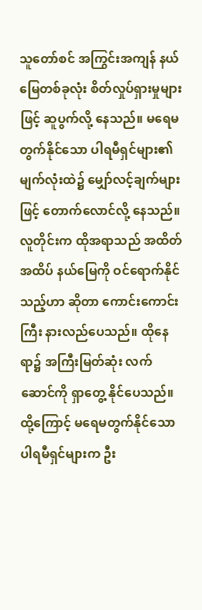သူတော်စင် အကြွင်းအကျန် နယ်မြေတစ်ခုလုံး စိတ်လှုပ်ရှားမှုများဖြင့် ဆူပွက်လို့ နေသည်။ မရေမတွက်နိုင်သော ပါရမီရှင်များ၏ မျက်လုံးထဲ၌ မျှော်လင့်ချက်များဖြင့် တောက်လောင်လို့ နေသည်။ လူတိုင်းက ထိုအရာသည် အထိတ်အထိပ် နယ်မြေကို ဝင်ရောက်နိုင်သည့်ဟာ ဆိုတာ ကောင်းကောင်းကြီး နားလည်ပေသည်။ ထိုနေရာ၌ အကြီးမြတ်ဆုံး လက်ဆောင်ကို ရှာတွေ့ နိုင်ပေသည်။ ထို့ကြောင့် မရေမတွက်နိုင်သော ပါရမီရှင်များက ဦး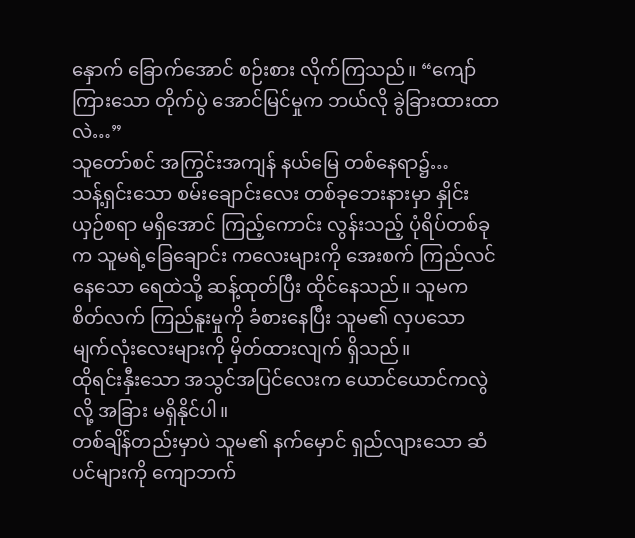နှောက် ခြောက်အောင် စဉ်းစား လိုက်ကြသည်။ “ကျော်ကြားသော တိုက်ပွဲ အောင်မြင်မှုက ဘယ်လို ခွဲခြားထားထာလဲ…”
သူတော်စင် အကြွင်းအကျန် နယ်မြေ တစ်နေရာ၌…
သန့်ရှင်းသော စမ်းချောင်းလေး တစ်ခုဘေးနားမှာ နှိုင်းယှဉ်စရာ မရှိအောင် ကြည့်ကောင်း လွန်းသည့် ပုံရိပ်တစ်ခုက သူမရဲ့ခြေချောင်း ကလေးများကို အေးစက် ကြည်လင်နေသော ရေထဲသို့ ဆန့်ထုတ်ပြီး ထိုင်နေသည်။ သူမက စိတ်လက် ကြည်နူးမှုကို ခံစားနေပြီး သူမ၏ လှပသော မျက်လုံးလေးများကို မှိတ်ထားလျက် ရှိသည်။
ထိုရင်းနှီးသော အသွင်အပြင်လေးက ယောင်ယောင်ကလွဲလို့ အခြား မရှိနိုင်ပါ။
တစ်ချိန်တည်းမှာပဲ သူမ၏ နက်မှောင် ရှည်လျားသော ဆံပင်များကို ကျောဘက်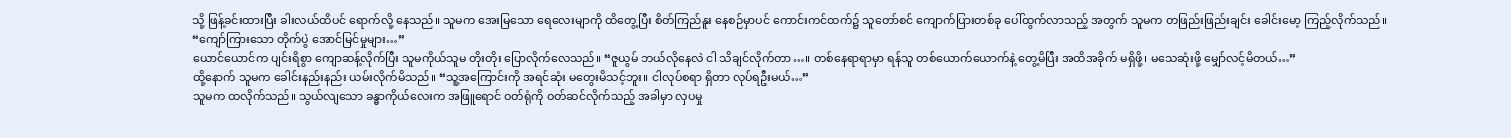သို့ ဖြန့်ခင်းထားပြီး ခါးလယ်ထိပင် ရောက်လို့ နေသည်။ သူမက အေးမြသော ရေလေးမျာကို ထိတွေ့ပြီး စိတ်ကြည်နူး နေစဉ်မှာပင် ကောင်းကင်ထက်၌ သူတော်စင် ကျောက်ပြားတစ်ခု ပေါ်ထွက်လာသည့် အတွက် သူမက တဖြည်းဖြည်းချင်း ခေါင်းမော့ ကြည့်လိုက်သည်။
“ကျော်ကြားသော တိုက်ပွဲ အောင်မြင်မှုများ…”
ယောင်ယောင်က ပျင်းရိစွာ ကျောဆန့်လိုက်ပြီး သူမကိုယ်သူမ တိုးတိုး ပြောလိုက်လေသည်။ “ဇူယွမ် ဘယ်လိုနေလဲ ငါ သိချင်လိုက်တာ…။ တစ်နေရာရာမှာ ရန်သူ တစ်ယောက်ယောက်နဲ့ တွေ့မိပြီး အထိအခိုက် မရှိဖို့၊ မသေဆုံးဖို့ မျှော်လင့်မိတယ်…”
ထို့နောက် သူမက ခေါင်းနည်းနည်း ယမ်းလိုက်မိသည်။ “သူ့အကြောင်းကို အရင်ဆုံး မတွေးမိသင့်ဘူး။ ငါလုပ်စရာ ရှိတာ လုပ်ရဦးမယ်…”
သူမက ထလိုက်သည်။ သွယ်လျသော ခန္ဓာကိုယ်လေးက အဖြူရောင် ဝတ်ရုံကို ဝတ်ဆင်လိုက်သည့် အခါမှာ လှပမှု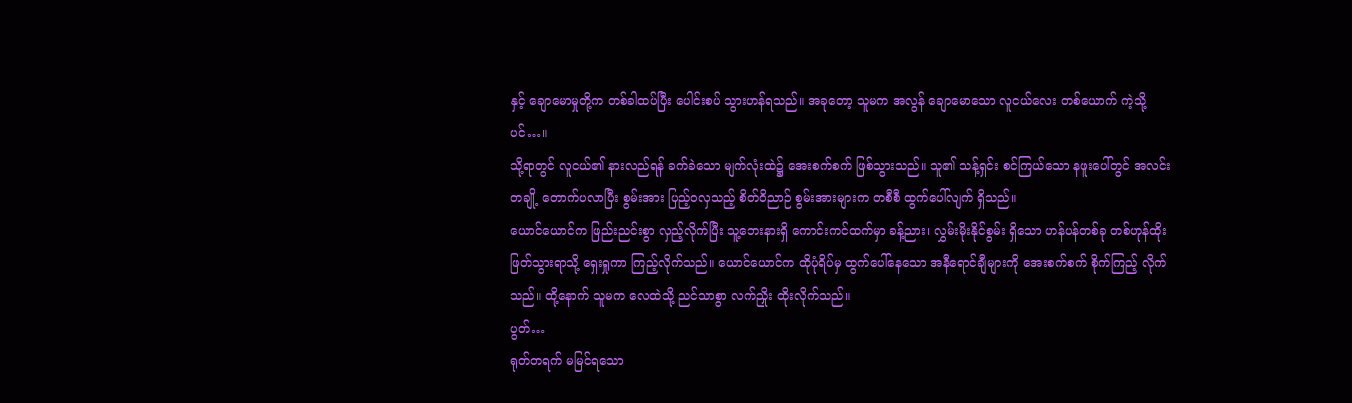နှင့် ချောမောမှုတို့က တစ်ခါထပ်ပြီး ပေါင်းစပ် သွားဟန်ရသည်။ အခုတော့ သူမက အလွန် ချောမောသော လူငယ်လေး တစ်ယောက် ကဲ့သို့ပင်…။
သို့ရာတွင် လူငယ်၏ နားလည်ရန် ခက်ခဲသော မျက်လုံးထဲ၌ အေးစက်စက် ဖြစ်သွားသည်။ သူ၏ သန့်ရှင်း စင်ကြယ်သော နဖူးပေါ်တွင် အလင်းတချို့ တောက်ပလာပြီး စွမ်းအား ပြည့်ဝလှသည့် စိတ်ဝိညာဉ် စွမ်းအားများက တစီစီ ထွက်ပေါ်လျက် ရှိသည်။
ယောင်ယောင်က ဖြည်းညင်းစွာ လှည့်လိုက်ပြီး သူ့ဘေးနားရှိ ကောင်းကင်ထက်မှာ ခန့်ညား၊ လွှမ်းမိုးနိုင်စွမ်း ရှိသော ဟန်ပန်တစ်ခု တစ်ဟုန်ထိုး ဖြတ်သွားရာသို့ ရှေးရှုကာ ကြည့်လိုက်သည်။ ယောင်ယောင်က ထိုပုံရိပ်မှ ထွက်ပေါ်နေသော အနီရောင်ချီများကို အေးစက်စက် စိုက်ကြည့် လိုက်သည်။ ထို့နောက် သူမက လေထဲသို့ ညင်သာစွာ လက်ညှိုး ထိုးလိုက်သည်။
ပွတ်…
ရုတ်တရက် မမြင်ရသော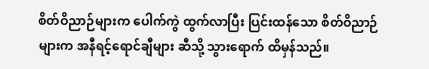စိတ်ဝိညာဉ်များက ပေါက်ကွဲ ထွက်လာပြီး ပြင်းထန်သော စိတ်ဝိညာဉ်များက အနီရင့်ရောင်ချီများ ဆီသို့ သွားရောက် ထိမှန်သည်။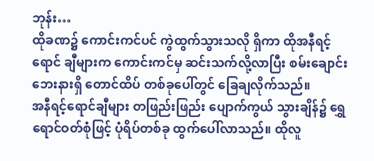ဘုန်း…
ထိုခဏ၌ ကောင်းကင်ပင် ကွဲထွက်သွားသလို ရှိကာ ထိုအနီရင့်ရောင် ချီများက ကောင်းကင်မှ ဆင်းသက်လို့လာပြီး စမ်းချောင်း ဘေးနားရှိ တောင်ထိပ် တစ်ခုပေါ်တွင် ခြေချလိုက်သည်။
အနီရင့်ရောင်ချီများ တဖြည်းဖြည်း ပျောက်ကွယ် သွားချိန်၌ ရွှေရောင်ဝတ်စုံဖြင့် ပုံရိပ်တစ်ခု ထွက်ပေါ်လာသည်။ ထိုလူ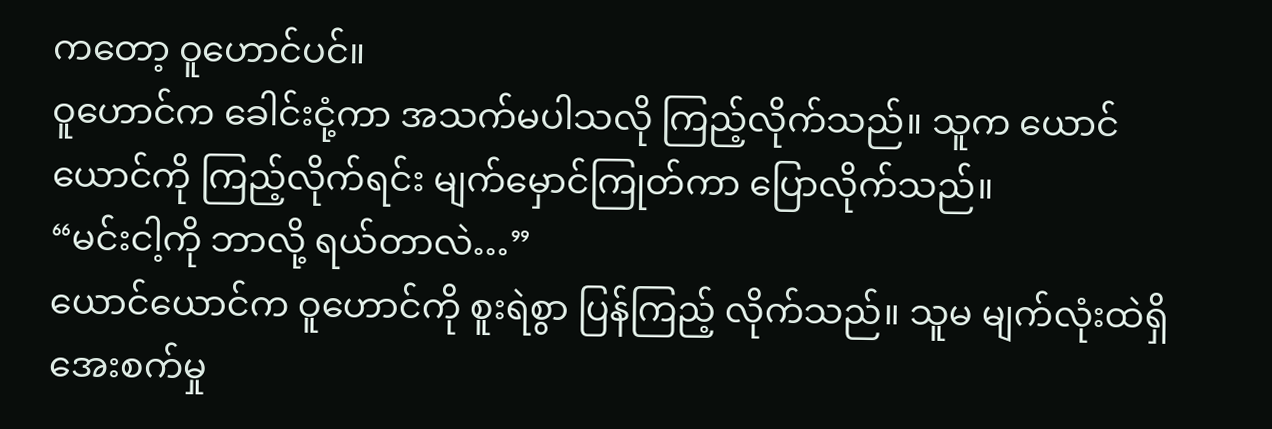ကတော့ ဝူဟောင်ပင်။
ဝူဟောင်က ခေါင်းငုံ့ကာ အသက်မပါသလို ကြည့်လိုက်သည်။ သူက ယောင်ယောင်ကို ကြည့်လိုက်ရင်း မျက်မှောင်ကြုတ်ကာ ပြောလိုက်သည်။
“မင်းငါ့ကို ဘာလို့ ရယ်တာလဲ…”
ယောင်ယောင်က ဝူဟောင်ကို စူးရဲစွာ ပြန်ကြည့် လိုက်သည်။ သူမ မျက်လုံးထဲရှိ အေးစက်မှု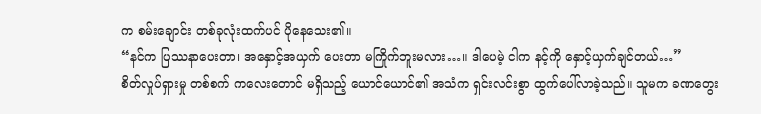က စမ်းချောင်း တစ်ခုလုံးထက်ပင် ပိုနေသေး၏။
“နင်က ပြဿနာပေးတာ၊ အနှောင့်အယှက် ပေးတာ မကြိုက်ဘူးမလား…။ ဒါပေမဲ့ ငါက နင့်ကို နှောင့်ယှက်ချင်တယ်…”
စိတ်လှုပ်ရှားမှု တစ်စက် ကလေးတောင် မရှိသည့် ယောင်ယောင်၏ အသံက ရှင်းလင်းစွာ ထွက်ပေါ်လာခဲ့သည်။ သူမက ခဏတွေး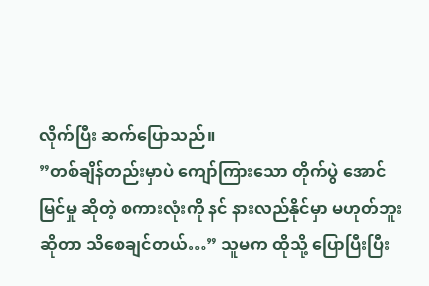လိုက်ပြီး ဆက်ပြောသည်။
”တစ်ချိန်တည်းမှာပဲ ကျော်ကြားသော တိုက်ပွဲ အောင်မြင်မှု ဆိုတဲ့ စကားလုံးကို နင် နားလည်နိုင်မှာ မဟုတ်ဘူး ဆိုတာ သိစေချင်တယ်…” သူမက ထိုသို့ ပြောပြီးပြီး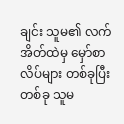ချင်း သူမ၏ လက်အိတ်ထဲမှ မှော်စာလိပ်များ တစ်ခုပြီးတစ်ခု သူမ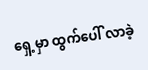ရှေ့မှာ ထွက်ပေါ် လာခဲ့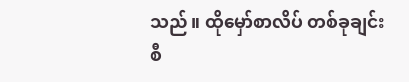သည်။ ထိုမှော်စာလိပ် တစ်ခုချင်းစီ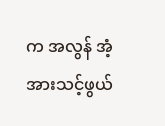က အလွန် အံ့အားသင့်ဖွယ်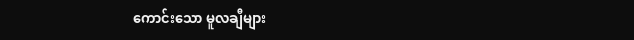ကောင်းသော မူလချီများ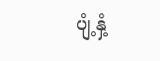ပျံ့နှံ့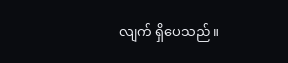လျက် ရှိပေသည်။